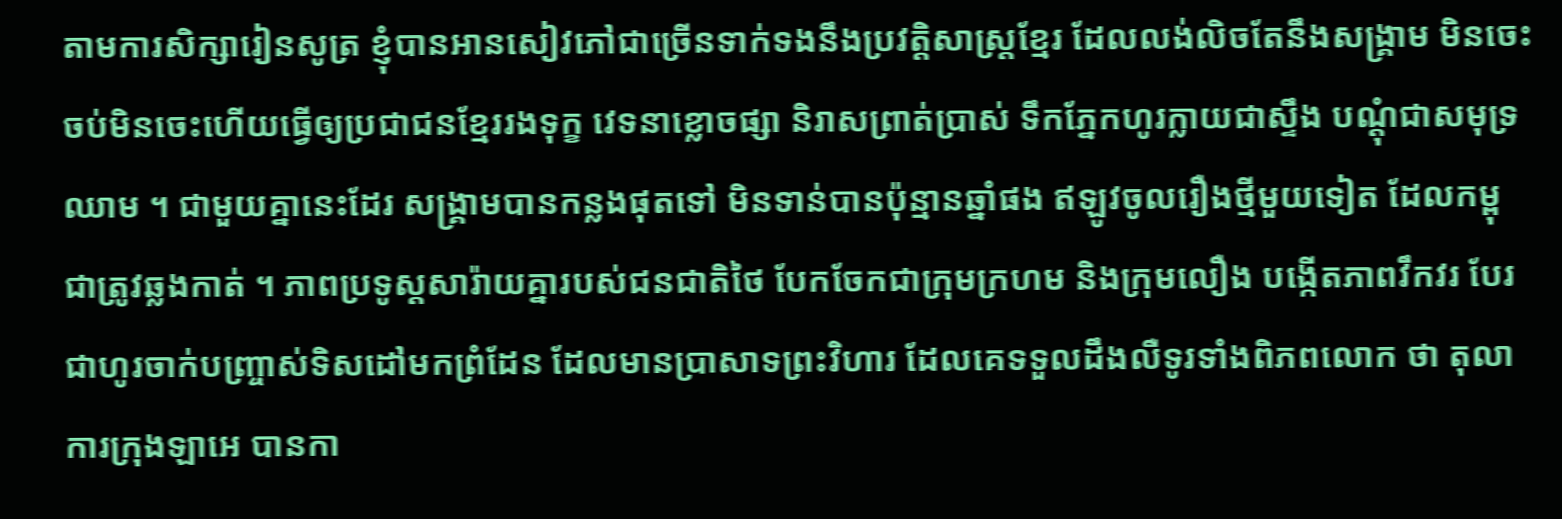តាមការសិក្សារៀនសូត្រ ខ្ញុំបានអានសៀវភៅជាច្រើនទាក់ទងនឹងប្រវត្តិសាស្ត្រខ្មែរ ដែលលង់លិចតែនឹងសង្រ្គាម មិនចេះចប់មិនចេះហើយធ្វើឲ្យប្រជាជនខ្មែររងទុក្ខ វេទនាខ្លោចផ្សា និរាសព្រាត់ប្រាស់ ទឹកភ្នែកហូរក្លាយជាស្ទឹង បណ្ដុំជាសមុទ្រឈាម ។ ជាមួយគ្នានេះដែរ សង្រ្គាមបានកន្លងផុតទៅ មិនទាន់បានប៉ុន្មានឆ្នាំផង ឥឡូវចូលរឿងថ្មីមួយទៀត ដែលកម្ពុជាត្រូវឆ្លងកាត់ ។ ភាពប្រទូស្តសារ៉ាយគ្នារបស់ជនជាតិថៃ បែកចែកជាក្រុមក្រហម និងក្រុមលឿង បង្កើតភាពវឹកវរ បែរជាហូរចាក់បញ្ច្រាស់ទិសដៅមកព្រំដែន ដែលមានប្រាសាទព្រះវិហារ ដែលគេទទួលដឹងលឺទូរទាំងពិភពលោក ថា តុលាការក្រុងឡាអេ បានកា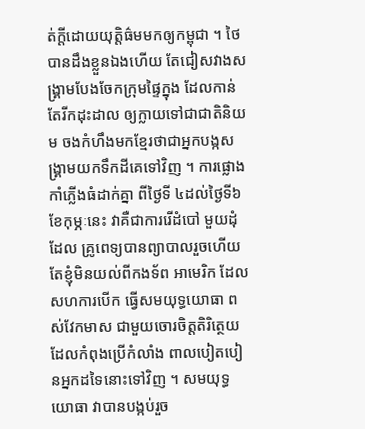ត់ក្ដីដោយយុត្តិធ៌មមកឲ្យកម្ពុជា ។ ថៃបានដឹងខ្លួនឯងហើយ តែជៀសវាងសង្គ្រាមបែងចែកក្រុមផ្ទៃក្នុង ដែលកាន់តែរីកដុះដាល ឲ្យក្លាយទៅជាជាតិនិយម ចងកំហឹងមកខ្មែរថាជាអ្នកបង្កសង្គ្រាមយកទឹកដីគេទៅវិញ ។ ការផ្លោង កាំភ្លើងធំដាក់គ្នា ពីថ្ងៃទី ៤ដល់ថ្ងៃទី៦ ខែកុម្ភៈនេះ វាគឺជាការរើដំបៅ មួយដុំ ដែល គ្រូពេទ្យបានព្យាបាលរួចហើយ តែខ្ញុំមិនយល់ពីកងទ័ព អាមេរិក ដែលសហការបើក ធ្វើសមយុទ្ធយោធា ពស់វែកមាស ជាមួយចោរចិត្តតិរិត្ថេយ ដែលកំពុងប្រើកំលាំង ពាលបៀតបៀនអ្នកដទៃនោះទៅវិញ ។ សមយុទ្ធយោធា វាបានបង្កប់រួច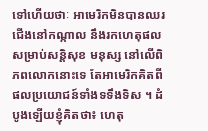ទៅហើយថាៈ អាមេរិកមិនបានឈរជើងនៅកណ្កាល នឹងរកហេតុផលសម្រាប់សន្តិសុខ មនុស្ស នៅលើពិភពលោកនោះទេ តែអាមេរិកគិតពីផលប្រយោជន៍ទាំងទទឹងទិស ។ ដំបូងឡើយខ្ញុំគិតថា៖ ហេតុ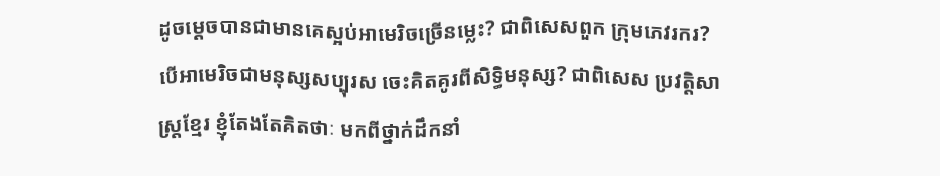ដូចម្ដេចបានជាមានគេស្អប់អាមេរិចច្រើនម្លេះ? ជាពិសេសពួក ក្រុមភេវរករ? បើអាមេរិចជាមនុស្សសប្បុរស ចេះគិតគូរពីសិទ្ធិមនុស្ស? ជាពិសេស ប្រវត្តិសាស្ត្រខ្មែរ ខ្ញុំតែងតែគិតថាៈ មកពីថ្នាក់ដឹកនាំ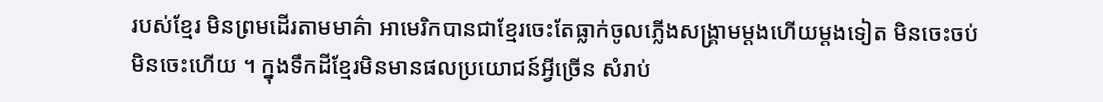របស់ខ្មែរ មិនព្រមដើរតាមមាគ៌ា អាមេរិកបានជាខ្មែរចេះតែធ្លាក់ចូលភ្លើងសង្គ្រាមម្ដងហើយម្ដងទៀត មិនចេះចប់ មិនចេះហើយ ។ ក្នុងទឹកដីខ្មែរមិនមានផលប្រយោជន៍អ្វីច្រើន សំរាប់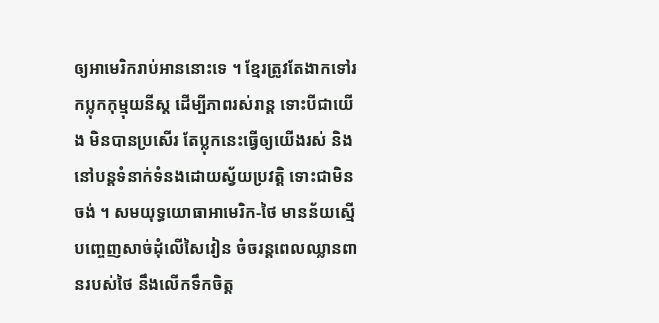ឲ្យអាមេរិករាប់អាននោះទេ ។ ខ្មែរត្រូវតែងាកទៅរកប្លុកកុម្មុយនីស្ត ដើម្បីភាពរស់រាន្ត ទោះបីជាយើង មិនបានប្រសើរ តែប្លុកនេះធ្វើឲ្យយើងរស់ និងនៅបន្តទំនាក់ទំនងដោយស្វ័យប្រវត្តិ ទោះជាមិនចង់ ។ សមយុទ្ធយោធាអាមេរិក-ថៃ មានន័យស្មើបញ្ចេញសាច់ដុំលើសៃវៀន ចំចរន្តពេលឈ្លានពានរបស់ថៃ នឹងលើកទឹកចិត្ត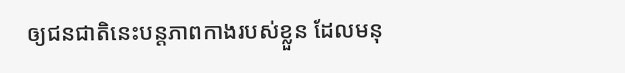ឲ្យជនជាតិនេះបន្តភាពកាងរបស់ខ្លួន ដែលមនុ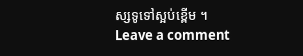ស្សទូទៅស្អប់ខ្ពើម ។
Leave a comment